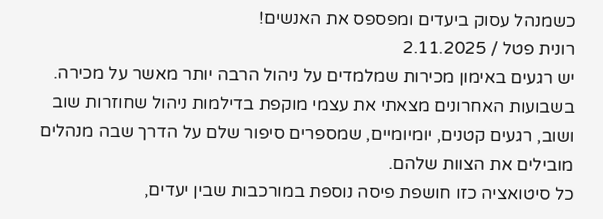כשמנהל עסוק ביעדים ומפספס את האנשים!
רונית פטל / 2.11.2025
יש רגעים באימון מכירות שמלמדים על ניהול הרבה יותר מאשר על מכירה.
בשבועות האחרונים מצאתי את עצמי מוקפת בדילמות ניהול שחוזרות שוב ושוב, רגעים קטנים, יומיומיים, שמספרים סיפור שלם על הדרך שבה מנהלים מובילים את הצוות שלהם.
כל סיטואציה כזו חושפת פיסה נוספת במורכבות שבין יעדים,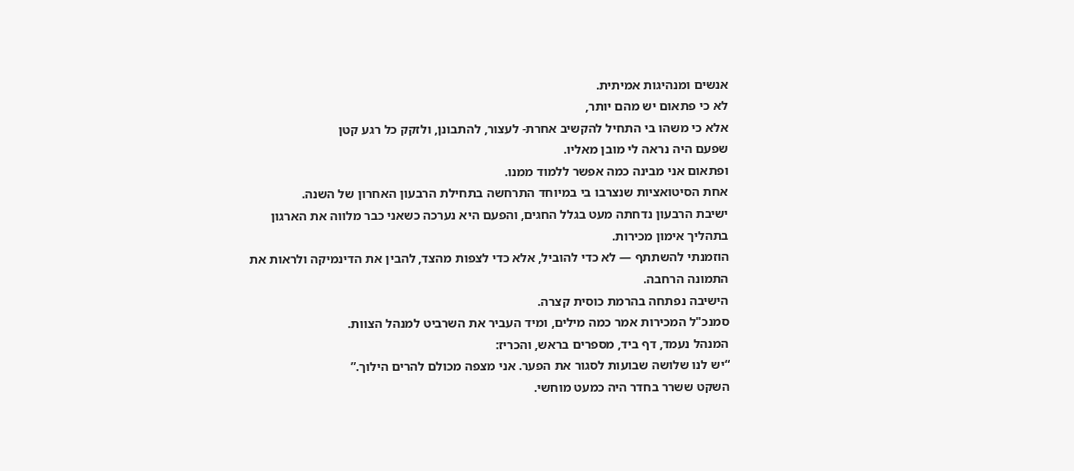אנשים ומנהיגות אמיתית.
לא כי פתאום יש מהם יותר,
אלא כי משהו בי התחיל להקשיב אחרת- לעצור, להתבונן, ולזקק כל רגע קטן
שפעם היה נראה לי מובן מאליו.
ופתאום אני מבינה כמה אפשר ללמוד ממנו.
אחת הסיטואציות שנצרבו בי במיוחד התרחשה בתחילת הרבעון האחרון של השנה.
ישיבת הרבעון נדחתה מעט בגלל החגים, והפעם היא נערכה כשאני כבר מלווה את הארגון בתהליך אימון מכירות.
הוזמנתי להשתתף — לא כדי להוביל, אלא כדי לצפות מהצד, להבין את הדינמיקה ולראות את התמונה הרחבה.
הישיבה נפתחה בהרמת כוסית קצרה.
סמנכ"ל המכירות אמר כמה מילים, ומיד העביר את השרביט למנהל הצוות.
המנהל נעמד, דף ביד, מספרים בראש, והכריז:
“יש לנו שלושה שבועות לסגור את הפער. אני מצפה מכולם להרים הילוך.”
השקט ששרר בחדר היה כמעט מוחשי.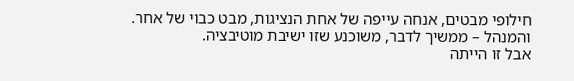חילופי מבטים, אנחה עייפה של אחת הנציגות, מבט כבוי של אחר.
והמנהל – ממשיך לדבר, משוכנע שזו ישיבת מוטיבציה.
אבל זו הייתה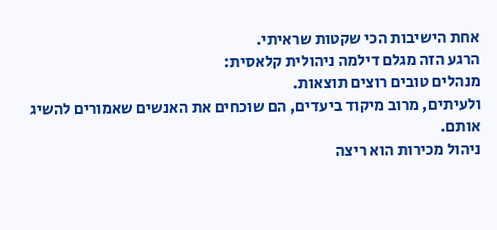אחת הישיבות הכי שקטות שראיתי.
הרגע הזה מגלם דילמה ניהולית קלאסית:
מנהלים טובים רוצים תוצאות.
ולעיתים, מרוב מיקוד ביעדים, הם שוכחים את האנשים שאמורים להשיג אותם.
ניהול מכירות הוא ריצה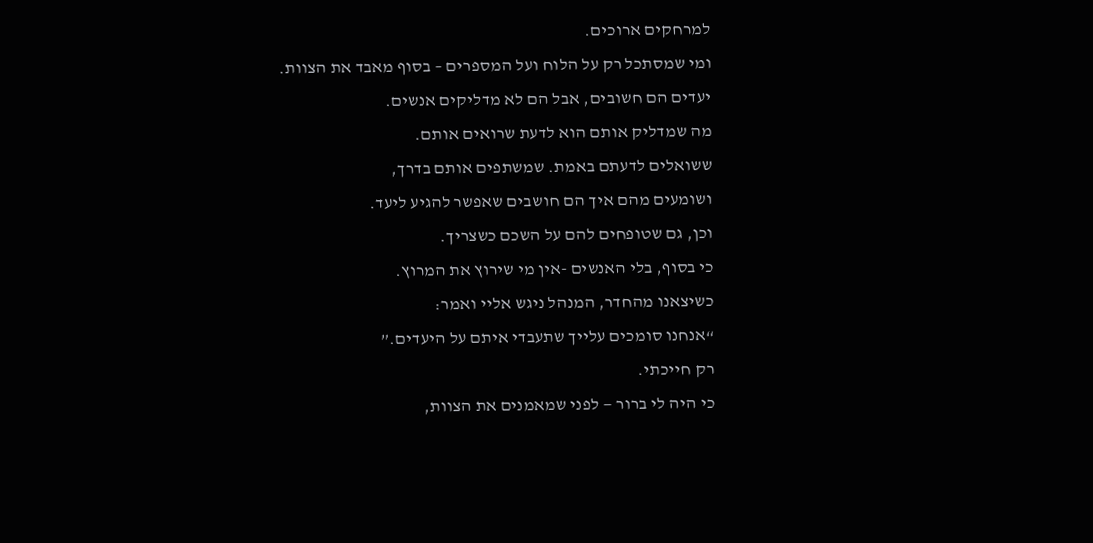למרחקים ארוכים.
ומי שמסתכל רק על הלוח ועל המספרים – בסוף מאבד את הצוות.
יעדים הם חשובים, אבל הם לא מדליקים אנשים.
מה שמדליק אותם הוא לדעת שרואים אותם.
ששואלים לדעתם באמת. שמשתפים אותם בדרך,
ושומעים מהם איך הם חושבים שאפשר להגיע ליעד.
וכן, גם שטופחים להם על השכם כשצריך.
כי בסוף, בלי האנשים -אין מי שירוץ את המרוץ.
כשיצאנו מהחדר, המנהל ניגש אליי ואמר:
“אנחנו סומכים עלייך שתעבדי איתם על היעדים.”
רק חייכתי.
כי היה לי ברור — לפני שמאמנים את הצוות,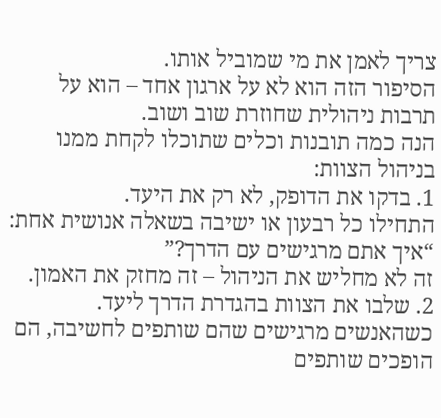צריך לאמן את מי שמוביל אותו.
הסיפור הזה הוא לא על ארגון אחד – הוא על תרבות ניהולית שחוזרת שוב ושוב.
הנה כמה תובנות וכלים שתוכלו לקחת ממנו בניהול הצוות:
1. בדקו את הדופק, לא רק את היעד.
התחילו כל רבעון או ישיבה בשאלה אנושית אחת: “איך אתם מרגישים עם הדרך?”
זה לא מחליש את הניהול – זה מחזק את האמון.
2. שלבו את הצוות בהגדרת הדרך ליעד.
כשהאנשים מרגישים שהם שותפים לחשיבה, הם הופכים שותפים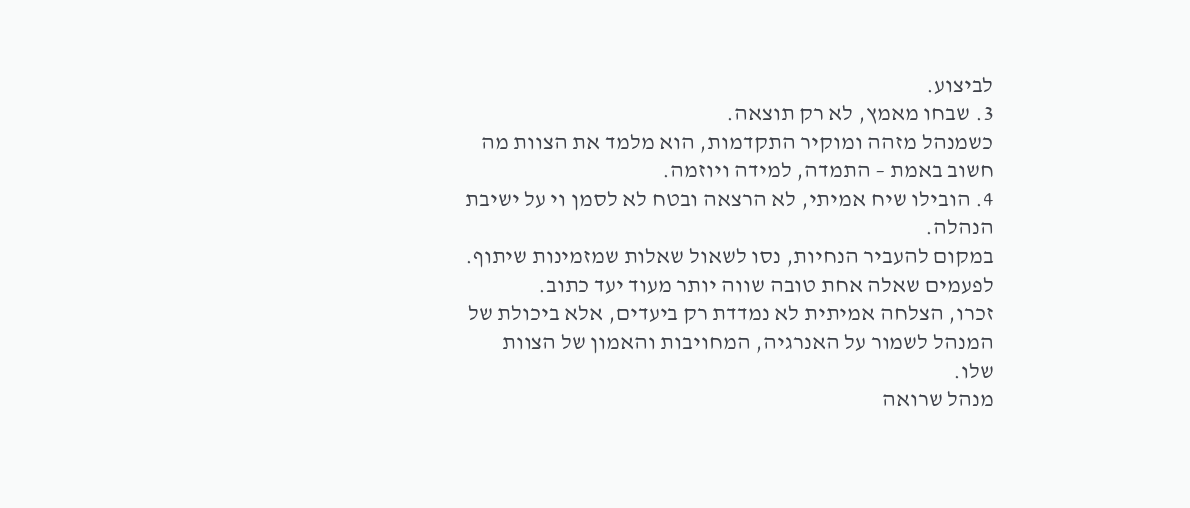לביצוע.
3. שבחו מאמץ, לא רק תוצאה.
כשמנהל מזהה ומוקיר התקדמות, הוא מלמד את הצוות מה חשוב באמת – התמדה, למידה ויוזמה.
4. הובילו שיח אמיתי, לא הרצאה ובטח לא לסמן וי על ישיבת הנהלה.
במקום להעביר הנחיות, נסו לשאול שאלות שמזמינות שיתוף. לפעמים שאלה אחת טובה שווה יותר מעוד יעד כתוב.
זכרו, הצלחה אמיתית לא נמדדת רק ביעדים, אלא ביכולת של המנהל לשמור על האנרגיה, המחויבות והאמון של הצוות שלו.
מנהל שרואה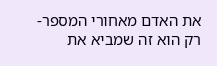את האדם מאחורי המספר- רק הוא זה שמביא את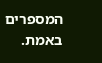המספרים באמת.